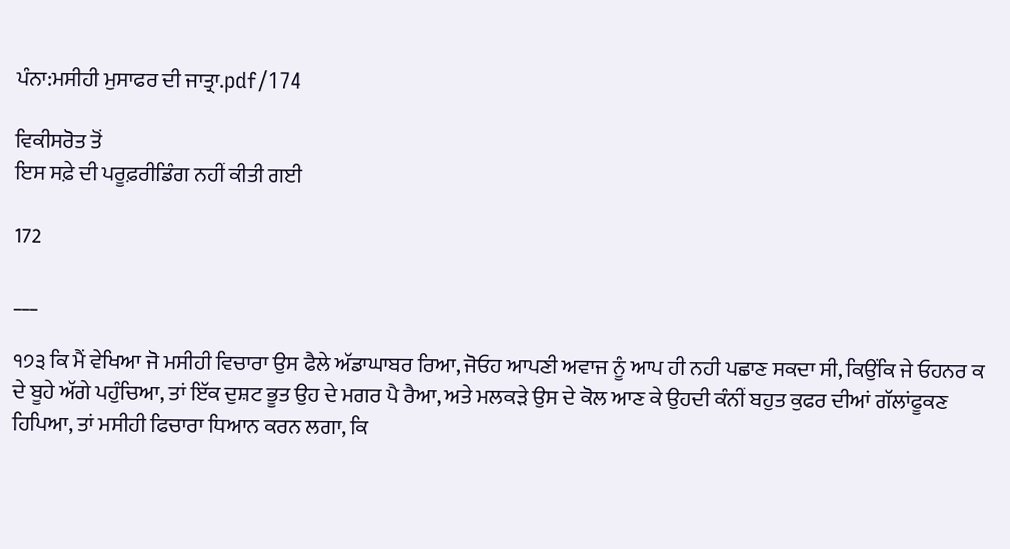ਪੰਨਾ:ਮਸੀਹੀ ਮੁਸਾਫਰ ਦੀ ਜਾਤ੍ਰਾ.pdf/174

ਵਿਕੀਸਰੋਤ ਤੋਂ
ਇਸ ਸਫ਼ੇ ਦੀ ਪਰੂਫ਼ਰੀਡਿੰਗ ਨਹੀਂ ਕੀਤੀ ਗਈ

172

___

੧੭੩ ਕਿ ਮੈਂ ਵੇਖਿਆ ਜੋ ਮਸੀਹੀ ਵਿਚਾਰਾ ਉਸ ਫੈਲੇ ਅੱਡਾਘਾਬਰ ਰਿਆ, ਜੋਓਹ ਆਪਣੀ ਅਵਾਜ ਨੂੰ ਆਪ ਹੀ ਨਹੀ ਪਛਾਣ ਸਕਦਾ ਸੀ, ਕਿਉਂਕਿ ਜੇ ਓਹਨਰ ਕ ਦੇ ਬੂਹੇ ਅੱਗੇ ਪਹੁੰਚਿਆ, ਤਾਂ ਇੱਕ ਦੁਸ਼ਟ ਭੂਤ ਉਹ ਦੇ ਮਗਰ ਪੈ ਰੈਆ, ਅਤੇ ਮਲਕੜੇ ਉਸ ਦੇ ਕੋਲ ਆਣ ਕੇ ਉਹਦੀ ਕੰਨੀਂ ਬਹੁਤ ਕੁਫਰ ਦੀਆਂ ਗੱਲਾਂਫੂਕਣ ਹਿਪਿਆ, ਤਾਂ ਮਸੀਹੀ ਫਿਚਾਰਾ ਧਿਆਨ ਕਰਨ ਲਗਾ, ਕਿ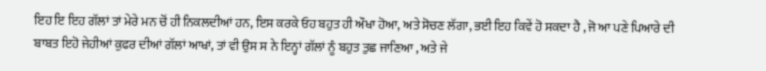ਇਹ ਇ ਇਹ ਗੱਲਾਂ ਤਾਂ ਮੇਰੇ ਮਨ ਚੋਂ ਹੀ ਨਿਕਲਦੀਆਂ ਹਨ, ਇਸ ਕਰਕੇ ਓਹ ਬਹੁਤ ਹੀ ਔਖਾ ਹੋਆ, ਅਤੇ ਸੋਚਣ ਲੱਗਾ, ਭਈ ਇਹ ਕਿਵੇਂ ਹੋ ਸਕਦਾ ਹੈ , ਜੋ ਆ ਪਣੇ ਪਿਆਰੇ ਦੀ ਬਾਬਤ ਇਹੋ ਜੇਹੀਆਂ ਕੁਫਰ ਦੀਆਂ ਗੱਲਾਂ ਆਖਾਂ, ਤਾਂ ਵੀ ਉਸ ਸ ਨੇ ਇਨ੍ਹਾਂ ਗੱਲਾਂ ਨੂੰ ਬਹੁਤ ਤੁਛ ਜਾਣਿਆ , ਅਤੇ ਜੇ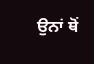ਉਨਾਂ ਥੋਂ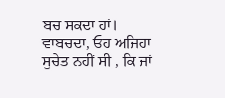ਬਚ ਸਕਦਾ ਹਾਂ। ਵਾਬਚਦਾ, ਓਹ ਅਜਿਹਾ ਸੁਚੇਤ ਨਹੀਂ ਸੀ , ਕਿ ਜਾਂ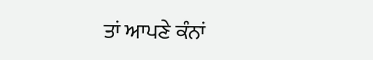ਤਾਂ ਆਪਣੇ ਕੰਨਾਂ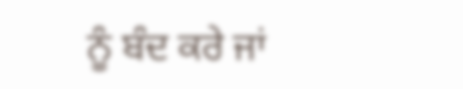ਨੂੰ ਬੰਦ ਕਰੇ ਜਾਂ